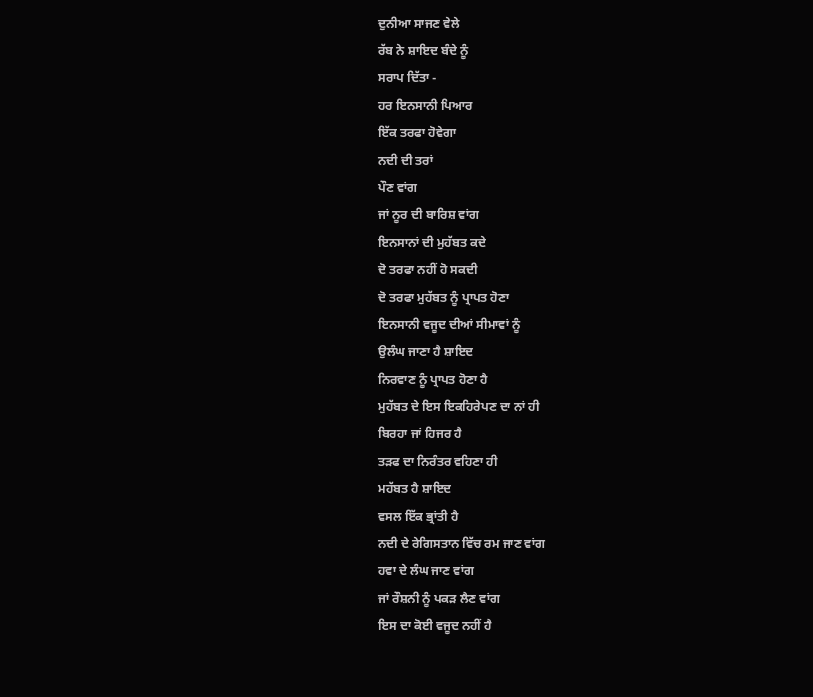ਦੁਨੀਆ ਸਾਜਣ ਵੇਲੇ
ਰੱਬ ਨੇ ਸ਼ਾਇਦ ਬੰਦੇ ਨੂੰ
ਸਰਾਪ ਦਿੱਤਾ -
ਹਰ ਇਨਸਾਨੀ ਪਿਆਰ
ਇੱਕ ਤਰਫਾ ਹੋਵੇਗਾ
ਨਦੀ ਦੀ ਤਰਾਂ
ਪੌਣ ਵਾਂਗ
ਜਾਂ ਨੂਰ ਦੀ ਬਾਰਿਸ਼ ਵਾਂਗ
ਇਨਸਾਨਾਂ ਦੀ ਮੁਹੱਬਤ ਕਦੇ
ਦੋ ਤਰਫਾ ਨਹੀਂ ਹੋ ਸਕਦੀ
ਦੋ ਤਰਫਾ ਮੁਹੱਬਤ ਨੂੰ ਪ੍ਰਾਪਤ ਹੋਣਾ
ਇਨਸਾਨੀ ਵਜੂਦ ਦੀਆਂ ਸੀਮਾਵਾਂ ਨੂੰ
ਉਲੰਘ ਜਾਣਾ ਹੈ ਸ਼ਾਇਦ
ਨਿਰਵਾਣ ਨੂੰ ਪ੍ਰਾਪਤ ਹੋਣਾ ਹੈ
ਮੁਹੱਬਤ ਦੇ ਇਸ ਇਕਹਿਰੇਪਣ ਦਾ ਨਾਂ ਹੀ
ਬਿਰਹਾ ਜਾਂ ਹਿਜਰ ਹੈ
ਤੜਫ ਦਾ ਨਿਰੰਤਰ ਵਹਿਣਾ ਹੀ
ਮਹੱਬਤ ਹੈ ਸ਼ਾਇਦ
ਵਸਲ ਇੱਕ ਭ੍ਰਾਂਤੀ ਹੈ
ਨਦੀ ਦੇ ਰੇਗਿਸਤਾਨ ਵਿੱਚ ਰਮ ਜਾਣ ਵਾਂਗ
ਹਵਾ ਦੇ ਲੰਘ ਜਾਣ ਵਾਂਗ
ਜਾਂ ਰੌਸ਼ਨੀ ਨੂੰ ਪਕੜ ਲੈਣ ਵਾਂਗ
ਇਸ ਦਾ ਕੋਈ ਵਜੂਦ ਨਹੀਂ ਹੈ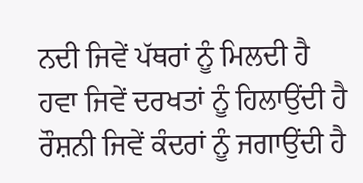ਨਦੀ ਜਿਵੇਂ ਪੱਥਰਾਂ ਨੂੰ ਮਿਲਦੀ ਹੈ
ਹਵਾ ਜਿਵੇਂ ਦਰਖਤਾਂ ਨੂੰ ਹਿਲਾਉਂਦੀ ਹੈ
ਰੌਸ਼ਨੀ ਜਿਵੇਂ ਕੰਦਰਾਂ ਨੂੰ ਜਗਾਉਂਦੀ ਹੈ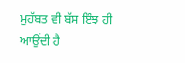ਮੁਹੱਬਤ ਵੀ ਬੱਸ ਇੰਝ ਹੀ ਆਉਂਦੀ ਹੈ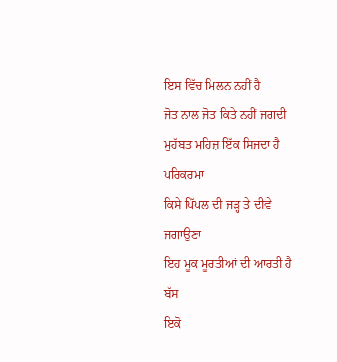ਇਸ ਵਿੱਚ ਮਿਲਨ ਨਹੀਂ ਹੈ
ਜੋਤ ਨਾਲ ਜੋਤ ਕਿਤੇ ਨਹੀਂ ਜਗਦੀ
ਮੁਹੱਬਤ ਮਹਿਜ਼ ਇੱਕ ਸਿਜਦਾ ਹੈ
ਪਰਿਕਰਮਾ
ਕਿਸੇ ਪਿੱਪਲ ਦੀ ਜੜ੍ਹ ਤੇ ਦੀਵੇ ਜਗਾਉਣਾ
ਇਹ ਮੂਕ ਮੂਰਤੀਆਂ ਦੀ ਆਰਤੀ ਹੈ ਬੱਸ
ਇਕੋ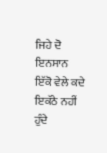ਜਿਹੇ ਦੋ ਇਨਸਾਨ
ਇੱਕੋ ਵੇਲੇ ਕਦੇ ਇਕੱਠੇ ਨਹੀਂ ਹੁੰਦੇ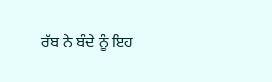ਰੱਬ ਨੇ ਬੰਦੇ ਨੂੰ ਇਹ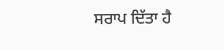ਸਰਾਪ ਦਿੱਤਾ ਹੈ